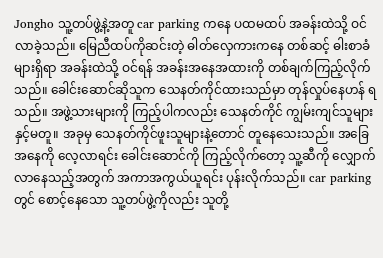Jongho သူ့တပ်ဖွဲ့နဲ့အတူ car parking ကနေ ပထမထပ် အခန်းထဲသို့ ဝင်လာခဲ့သည်။ မြေညီထပ်ကိုဆင်းတဲ့ ဓါတ်လှေကားကနေ တစ်ဆင့် ဓါးစာခံများရှိရာ အခန်းထဲသို့ ဝင်ရန် အခန်းအနေအထားကို တစ်ချက်ကြည့်လိုက်သည်။ ခေါင်းဆောင်ဆိုသူက သေနတ်ကိုင်ထားသည်မှာ တုန်လှုပ်နေဟန် ရသည်။ အဖွဲ့သားများကို ကြည့်ပါကလည်း သေနတ်ကိုင် ကျွမ်းကျင်သူများနှင့်မတူ။ အခုမှ သေနတ်ကိုင်ဖူးသူများနဲ့တောင် တူနေသေးသည်။ အခြေအနေကို လေ့လာရင်း ခေါင်းဆောင်ကို ကြည့်လိုက်တော့ သူ့ဆီကို လျှောက်လာနေသည့်အတွက် အကာအကွယ်ယူရင်း ပုန်းလိုက်သည်။ car parking တွင် စောင့်နေသော သူ့တပ်ဖွဲ့ကိုလည်း သူတို့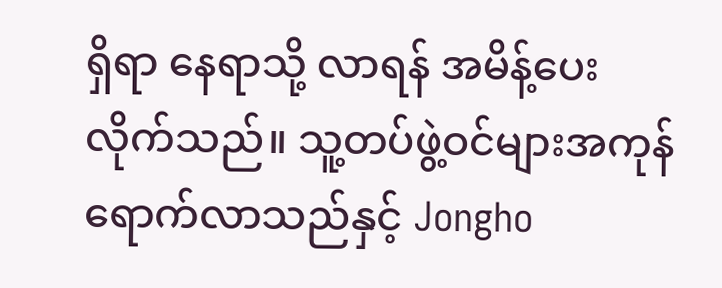ရှိရာ နေရာသို့ လာရန် အမိန့်ပေးလိုက်သည်။ သူ့တပ်ဖွဲ့ဝင်များအကုန် ရောက်လာသည်နှင့် Jongho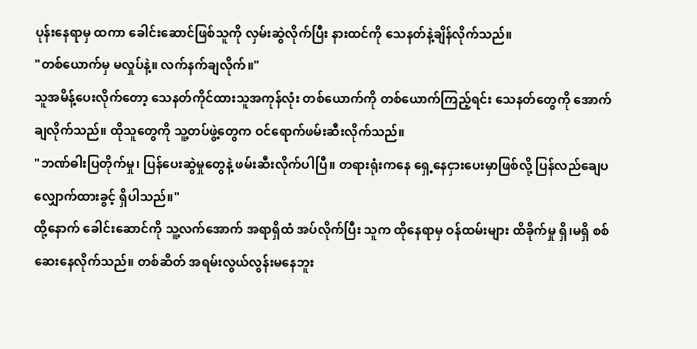ပုန်းနေရာမှ ထကာ ခေါင်းဆောင်ဖြစ်သူကို လှမ်းဆွဲလိုက်ပြီး နားထင်ကို သေနတ်နဲ့ချိန်လိုက်သည်။
"တစ်ယောက်မှ မလှုပ်နဲ့။ လက်နက်ချလိုက်။"
သူအမိန့်ပေးလိုက်တော့ သေနတ်ကိုင်ထားသူအကုန်လုံး တစ်ယောက်ကို တစ်ယောက်ကြည့်ရင်း သေနတ်တွေကို အောက်ချလိုက်သည်။ ထိုသူတွေကို သူ့တပ်ဖွဲ့တွေက ဝင်ရောက်ဖမ်းဆီးလိုက်သည်။
"ဘဏ်ဓါးပြတိုက်မှု၊ ပြန်ပေးဆွဲမှုတွေနဲ့ ဖမ်းဆီးလိုက်ပါပြီ။ တရားရုံးကနေ ရှေ့နေငှားပေးမှာဖြစ်လို့ ပြန်လည်ချေပလျှောက်ထားခွင့် ရှိပါသည်။"
ထို့နောက် ခေါင်းဆောင်ကို သူ့လက်အောက် အရာရှိထံ အပ်လိုက်ပြီး သူက ထိုနေရာမှ ဝန်ထမ်းများ ထိခိုက်မှု ရှိ၊မရှိ စစ်ဆေးနေလိုက်သည်။ တစ်ဆိတ် အရမ်းလွယ်လွန်းမနေဘူး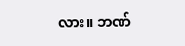လား။ ဘဏ်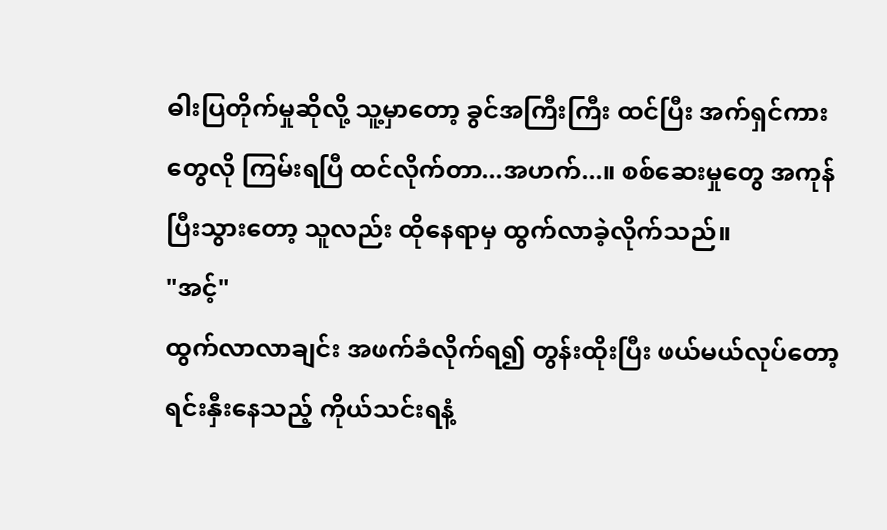ဓါးပြတိုက်မှုဆိုလို့ သူ့မှာတော့ ခွင်အကြီးကြီး ထင်ပြီး အက်ရှင်ကားတွေလို ကြမ်းရပြီ ထင်လိုက်တာ...အဟက်...။ စစ်ဆေးမှုတွေ အကုန်ပြီးသွားတော့ သူလည်း ထိုနေရာမှ ထွက်လာခဲ့လိုက်သည်။
"အင့်"
ထွက်လာလာချင်း အဖက်ခံလိုက်ရ၍ တွန်းထိုးပြီး ဖယ်မယ်လုပ်တော့ ရင်းနှီးနေသည့် ကိုယ်သင်းရနံ့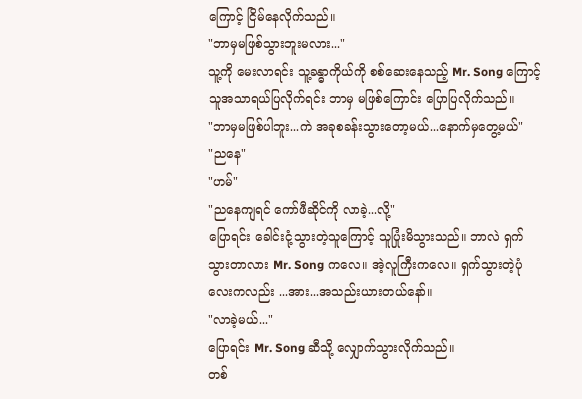ကြောင့် ငြိမ်နေလိုက်သည်။
"ဘာမှမဖြစ်သွားဘူးမလား..."
သူ့ကို မေးလာရင်း သူ့ခန္ဓာကိုယ်ကို စစ်ဆေးနေသည့် Mr. Song ကြောင့် သူအသာရယ်ပြလိုက်ရင်း ဘာမှ မဖြစ်ကြောင်း ပြောပြလိုက်သည်။
"ဘာမှမဖြစ်ပါဘူး...ကဲ အခုစခန်းသွားတော့မယ်...နောက်မှတွေ့မယ်"
"ညနေ"
"ဟမ်"
"ညနေကျရင် ကော်ဖီဆိုင်ကို လာခဲ့...လို့"
ပြောရင်း ခေါင်းငုံ့သွားတဲ့သူကြောင့် သူပြုံးမိသွားသည်။ ဘာလဲ ရှက်သွားတာလား Mr. Song ကလေ။ အဲ့လူကြီးကလေ။ ရှက်သွားတဲ့ပုံလေးကလည်း ...အား...အသည်းယားတယ်နော်။
"လာခဲ့မယ်..."
ပြောရင်း Mr. Song ဆီသို့ လျှောက်သွားလိုက်သည်။
တစ်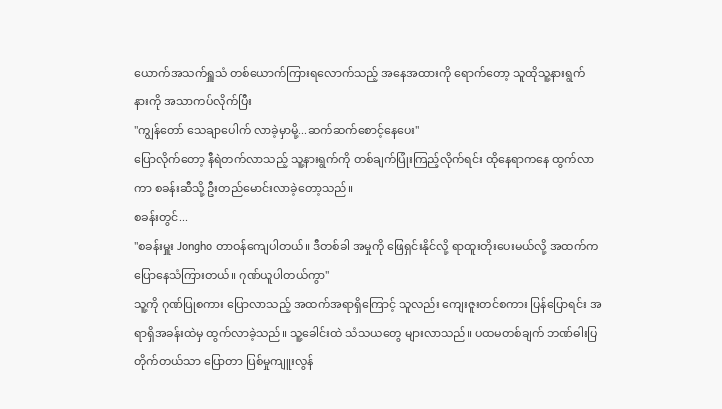ယောက်အသက်ရှူသံ တစ်ယောက်ကြားရလောက်သည့် အနေအထားကို ရောက်တော့ သူထိုသူ့နားရွက် နားကို အသာကပ်လိုက်ပြီး
"ကျွန်တော် သေချာပေါက် လာခဲ့မှာမို့...ဆက်ဆက်စောင့်နေပေး"
ပြောလိုက်တော့ နီရဲတက်လာသည့် သူ့နားရွက်ကို တစ်ချက်ပြုံးကြည့်လိုက်ရင်း ထိုနေရာကနေ ထွက်လာကာ စခန်းဆီသို့ ဦးတည်မောင်းလာခဲ့တော့သည်။
စခန်းတွင်...
"စခန်းမှူး Jongho တာဝန်ကျေပါတယ်။ ဒီတစ်ခါ အမှုကို ဖြေရှင်းနိုင်လို့ ရာထူးတိုးပေးမယ်လို့ အထက်က ပြောနေသံကြားတယ်။ ဂုဏ်ယူပါတယ်ကွာ"
သူ့ကို ဂုဏ်ပြုစကား ပြောလာသည့် အထက်အရာရှိကြောင့် သူလည်း ကျေးဇူးတင်စကား ပြန်ပြောရင်း အရာရှိအခန်းထဲမှ ထွက်လာခဲ့သည်။ သူ့ခေါင်းထဲ သံသယတွေ များလာသည်။ ပထမတစ်ချက် ဘဏ်ဓါးပြတိုက်တယ်သာ ပြောတာ ပြစ်မှုကျူးလွန်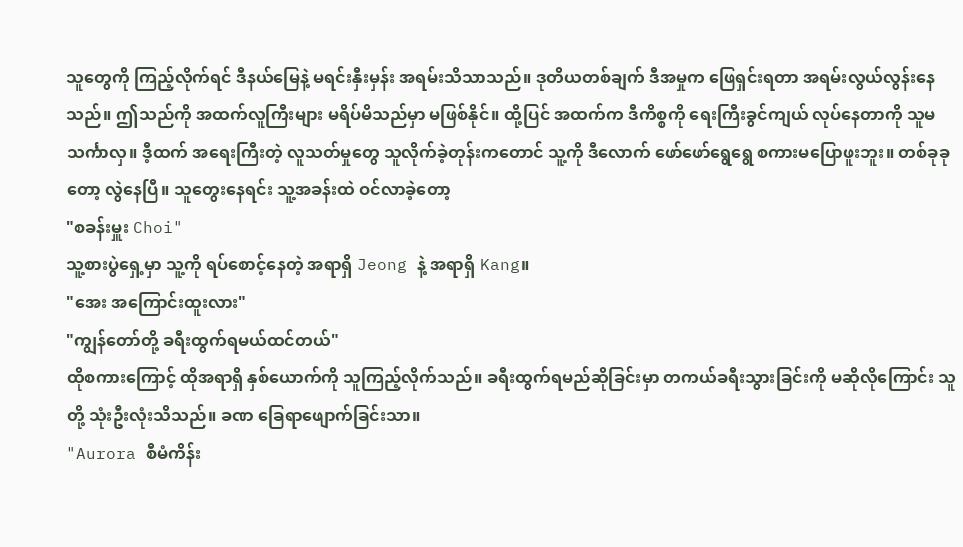သူတွေကို ကြည့်လိုက်ရင် ဒီနယ်မြေနဲ့ မရင်းနှီးမှန်း အရမ်းသိသာသည်။ ဒုတိယတစ်ချက် ဒီအမှုက ဖြေရှင်းရတာ အရမ်းလွယ်လွန်းနေသည်။ ဤသည်ကို အထက်လူကြီးများ မရိပ်မိသည်မှာ မဖြစ်နိုင်။ ထို့ပြင် အထက်က ဒီကိစ္စကို ရေးကြီးခွင်ကျယ် လုပ်နေတာကို သူမသင်္ကာလှ။ ဒီ့ထက် အရေးကြီးတဲ့ လူသတ်မှုတွေ သူလိုက်ခဲ့တုန်းကတောင် သူ့ကို ဒီလောက် ဖော်ဖော်ရွေရွေ စကားမပြောဖူးဘူး။ တစ်ခုခုတော့ လွဲနေပြီ။ သူတွေးနေရင်း သူ့အခန်းထဲ ဝင်လာခဲ့တော့
"စခန်းမှူး Choi"
သူ့စားပွဲရှေ့မှာ သူ့ကို ရပ်စောင့်နေတဲ့ အရာရှိ Jeong နဲ့ အရာရှိ Kang။
"အေး အကြောင်းထူးလား"
"ကျွန်တော်တို့ ခရီးထွက်ရမယ်ထင်တယ်"
ထိုစကားကြောင့် ထိုအရာရှိ နှစ်ယောက်ကို သူကြည့်လိုက်သည်။ ခရီးထွက်ရမည်ဆိုခြင်းမှာ တကယ်ခရီးသွားခြင်းကို မဆိုလိုကြောင်း သူတို့ သုံးဦးလုံးသိသည်။ ခဏ ခြေရာဖျောက်ခြင်းသာ။
"Aurora စီမံကိန်း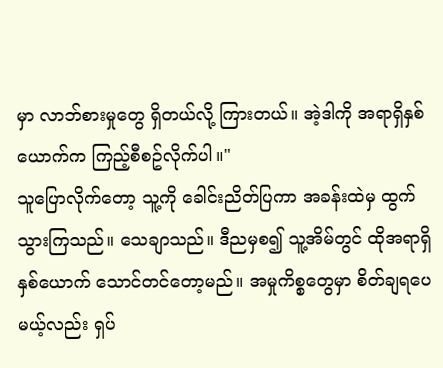မှာ လာဘ်စားမှုတွေ ရှိတယ်လို့ ကြားတယ်။ အဲ့ဒါကို အရာရှိနှစ်ယောက်က ကြည့်စီစဥ်လိုက်ပါ။"
သူပြောလိုက်တော့ သူ့ကို ခေါင်းညိတ်ပြကာ အခန်းထဲမှ ထွက်သွားကြသည်။ သေချာသည်။ ဒီညမှစ၍ သူ့အိမ်တွင် ထိုအရာရှိနှစ်ယောက် သောင်တင်တော့မည်။ အမှုကိစ္စတွေမှာ စိတ်ချရပေမယ့်လည်း ရှပ်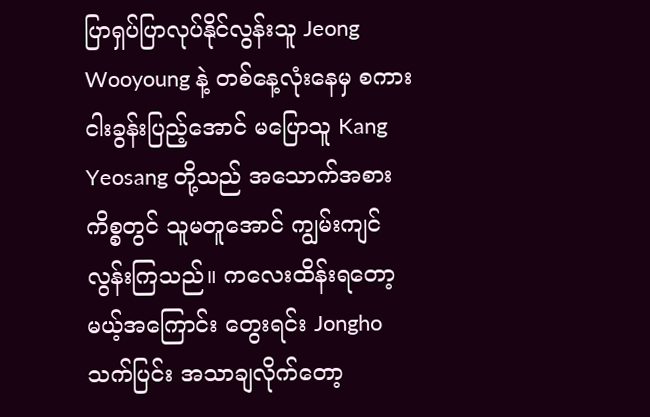ပြာရှပ်ပြာလုပ်နိုင်လွန်းသူ Jeong Wooyoung နဲ့ တစ်နေ့လုံးနေမှ စကားငါးခွန်းပြည့်အောင် မပြောသူ Kang Yeosang တို့သည် အသောက်အစားကိစ္စတွင် သူမတူအောင် ကျွမ်းကျင်လွန်းကြသည်။ ကလေးထိန်းရတော့မယ့်အကြောင်း တွေးရင်း Jongho သက်ပြင်း အသာချလိုက်တော့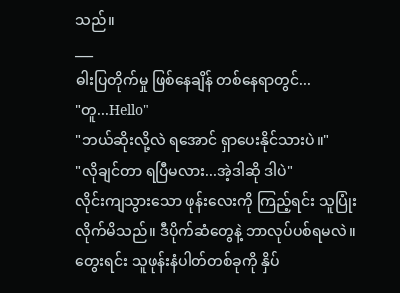သည်။
___
ဓါးပြတိုက်မှု ဖြစ်နေချိန် တစ်နေရာတွင်...
"တူ...Hello"
"ဘယ်ဆိုးလို့လဲ ရအောင် ရှာပေးနိုင်သားပဲ။"
"လိုချင်တာ ရပြီမလား...အဲ့ဒါဆို ဒါပဲ"
လိုင်းကျသွားသော ဖုန်းလေးကို ကြည့်ရင်း သူပြုံးလိုက်မိသည်။ ဒီပိုက်ဆံတွေနဲ့ ဘာလုပ်ပစ်ရမလဲ။ တွေးရင်း သူဖုန်းနံပါတ်တစ်ခုကို နှိပ်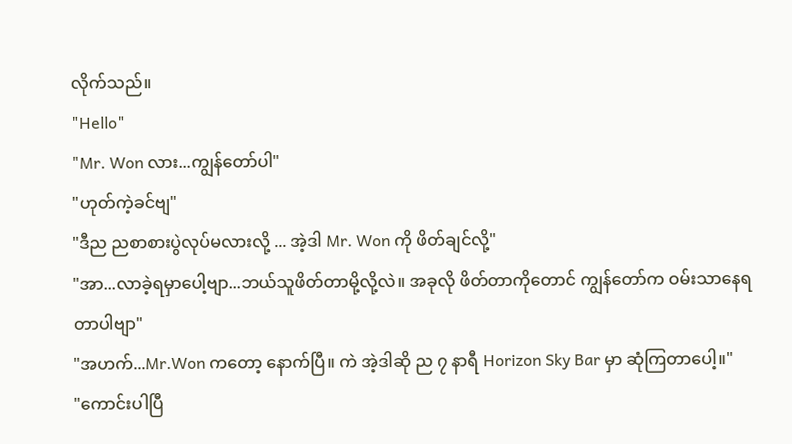လိုက်သည်။
"Hello"
"Mr. Won လား...ကျွန်တော်ပါ"
"ဟုတ်ကဲ့ခင်ဗျ"
"ဒီည ညစာစားပွဲလုပ်မလားလို့ ... အဲ့ဒါ Mr. Won ကို ဖိတ်ချင်လို့"
"အာ...လာခဲ့ရမှာပေါ့ဗျာ...ဘယ်သူဖိတ်တာမို့လို့လဲ။ အခုလို ဖိတ်တာကိုတောင် ကျွန်တော်က ဝမ်းသာနေရတာပါဗျာ"
"အဟက်...Mr.Won ကတော့ နောက်ပြီ။ ကဲ အဲ့ဒါဆို ည ၇ နာရီ Horizon Sky Bar မှာ ဆုံကြတာပေါ့။"
"ကောင်းပါပြီ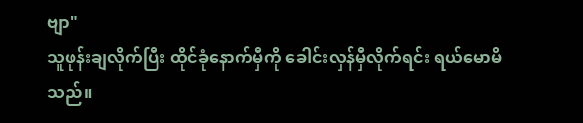ဗျာ"
သူဖုန်းချလိုက်ပြီး ထိုင်ခုံနောက်မှီကို ခေါင်းလှန်မှီလိုက်ရင်း ရယ်မောမိသည်။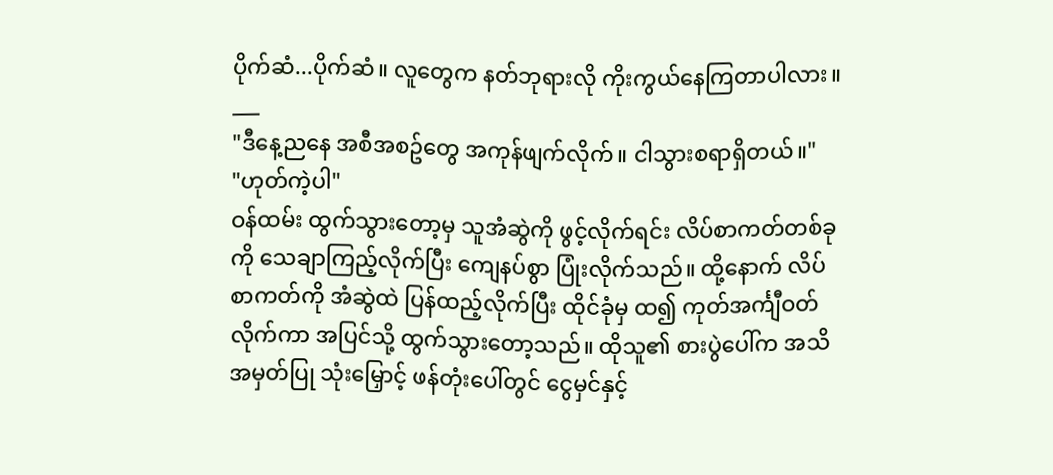ပိုက်ဆံ...ပိုက်ဆံ။ လူတွေက နတ်ဘုရားလို ကိုးကွယ်နေကြတာပါလား။
___
"ဒီနေ့ညနေ အစီအစဥ်တွေ အကုန်ဖျက်လိုက်။ ငါသွားစရာရှိတယ်။"
"ဟုတ်ကဲ့ပါ"
ဝန်ထမ်း ထွက်သွားတော့မှ သူအံဆွဲကို ဖွင့်လိုက်ရင်း လိပ်စာကတ်တစ်ခုကို သေချာကြည့်လိုက်ပြီး ကျေနပ်စွာ ပြုံးလိုက်သည်။ ထို့နောက် လိပ်စာကတ်ကို အံဆွဲထဲ ပြန်ထည့်လိုက်ပြီး ထိုင်ခုံမှ ထ၍ ကုတ်အင်္ကျီဝတ်လိုက်ကာ အပြင်သို့ ထွက်သွားတော့သည်။ ထိုသူ၏ စားပွဲပေါ်က အသိအမှတ်ပြု သုံးမြှောင့် ဖန်တုံးပေါ်တွင် ငွေမှင်နှင့်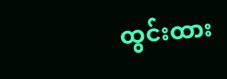ထွင်းထား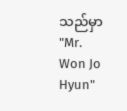သည်မှာ "Mr. Won Jo Hyun"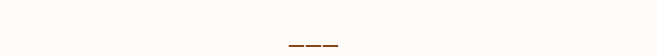___